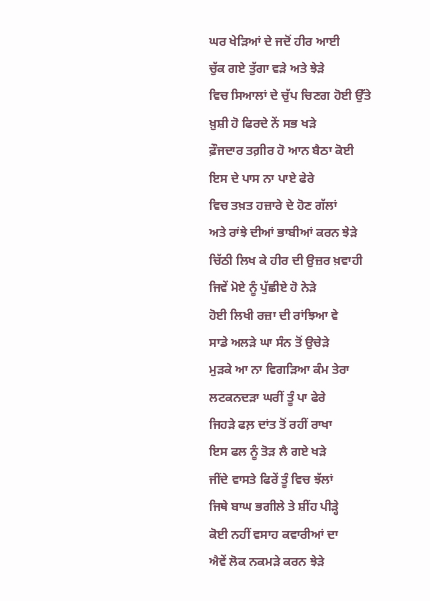ਘਰ ਖੇੜਿਆਂ ਦੇ ਜਦੋਂ ਹੀਰ ਆਈ
ਚੁੱਕ ਗਏ ਤੁੱਗਾ ਵੜੇ ਅਤੇ ਝੇੜੇ
ਵਿਚ ਸਿਆਲਾਂ ਦੇ ਚੁੱਪ ਚਿਣਗ ਹੋਈ ਉੱਤੇ
ਖ਼ੁਸ਼ੀ ਹੋ ਫਿਰਦੇ ਨੇਂ ਸਭ ਖੜੇ
ਫ਼ੌਜਦਾਰ ਤਗ਼ੀਰ ਹੋ ਆਨ ਬੈਠਾ ਕੋਈ
ਇਸ ਦੇ ਪਾਸ ਨਾ ਪਾਏ ਫੇਰੇ
ਵਿਚ ਤਖ਼ਤ ਹਜ਼ਾਰੇ ਦੇ ਹੋਣ ਗੱਲਾਂ
ਅਤੇ ਰਾਂਝੇ ਦੀਆਂ ਭਾਬੀਆਂ ਕਰਨ ਝੇੜੇ
ਚਿੱਠੀ ਲਿਖ ਕੇ ਹੀਰ ਦੀ ਉਜ਼ਰ ਖ਼ਵਾਹੀ
ਜਿਵੇਂ ਮੋਏ ਨੂੰ ਪੁੱਛੀਏ ਹੋ ਨੇੜੇ
ਹੋਈ ਲਿਖੀ ਰਜ਼ਾ ਦੀ ਰਾਂਝਿਆ ਵੇ
ਸਾਡੇ ਅਲੜੇ ਘਾ ਸੰਨ ਤੋਂ ਉਚੇੜੇ
ਮੁੜਕੇ ਆ ਨਾ ਵਿਗੜਿਆ ਕੰਮ ਤੇਰਾ
ਲਟਕਨਦੜਾ ਘਰੀਂ ਤੂੰ ਪਾ ਫੇਰੇ
ਜਿਹੜੇ ਫਲ਼ ਦਾਂਤ ਤੋਂ ਰਹੀਂ ਰਾਖਾ
ਇਸ ਫਲ ਨੂੰ ਤੋੜ ਲੈ ਗਏ ਖੜੇ
ਜੀਂਦੇ ਵਾਸਤੇ ਫਿਰੇਂ ਤੂੰ ਵਿਚ ਝੱਲਾਂ
ਜਿਥੇ ਬਾਘ ਭਗੀਲੇ ਤੇ ਸ਼ੀਂਹ ਪੀੜ੍ਹੇ
ਕੋਈ ਨਹੀਂ ਵਸਾਹ ਕਵਾਰੀਆਂ ਦਾ
ਐਵੇਂ ਲੋਕ ਨਕਮੜੇ ਕਰਨ ਝੇੜੇ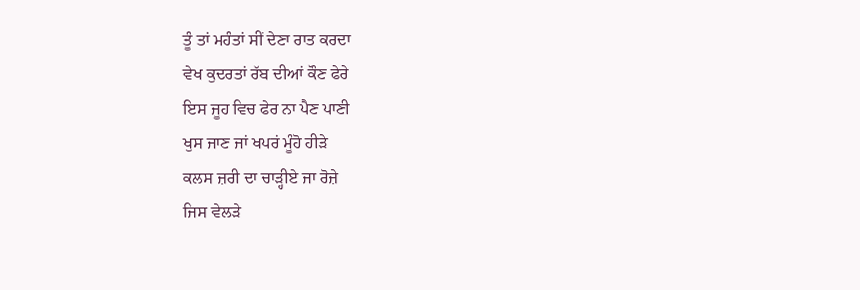ਤੂੰ ਤਾਂ ਮਹੰਤਾਂ ਸੀਂ ਦੇਣਾ ਰਾਤ ਕਰਦਾ
ਵੇਖ ਕੁਦਰਤਾਂ ਰੱਬ ਦੀਆਂ ਕੌਣ ਫੇਰੇ
ਇਸ ਜੂਹ ਵਿਚ ਫੇਰ ਨਾ ਪੈਣ ਪਾਣੀ
ਖੁਸ ਜਾਣ ਜਾਂ ਖਪਰਂ ਮੂੰਹੋ ਹੀੜੇ
ਕਲਸ ਜ਼ਰੀ ਦਾ ਚਾੜ੍ਹੀਏ ਜਾ ਰੋਜ਼ੇ
ਜਿਸ ਵੇਲੜੇ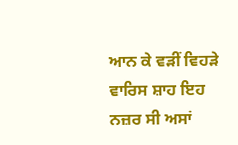ਆਨ ਕੇ ਵੜੀਂ ਵਿਹੜੇ
ਵਾਰਿਸ ਸ਼ਾਹ ਇਹ ਨਜ਼ਰ ਸੀ ਅਸਾਂ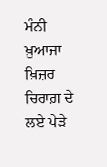ਮੰਨੀ
ਖ਼ੁਆਜਾ ਖ਼ਿਜ਼ਰ ਚਿਰਾਗ਼ ਦੇ ਲਏ ਪੇੜੇ